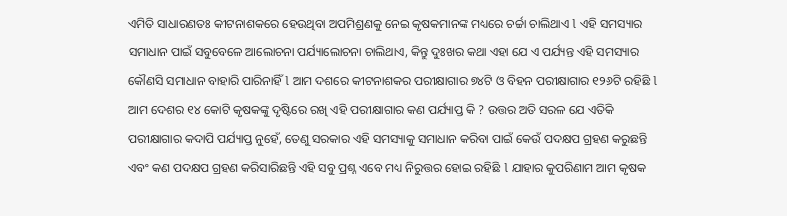ଏମିତି ସାଧାରଣତଃ କୀଟନାଶକରେ ହେଉଥିବା ଅପମିଶ୍ରଣକୁ ନେଇ କୃଷକମାନଙ୍କ ମଧ୍ୟରେ ଚର୍ଚ୍ଚା ଚାଲିଥାଏ l ଏହି ସମସ୍ୟାର ସମାଧାନ ପାଇଁ ସବୁବେଳେ ଆଲୋଚନା ପର୍ଯ୍ୟାଲୋଚନା ଚାଲିଥାଏ, କିନ୍ତୁ ଦୁଃଖର କଥା ଏହା ଯେ ଏ ପର୍ଯ୍ୟନ୍ତ ଏହି ସମସ୍ୟାର କୌଣସି ସମାଧାନ ବାହାରି ପାରିନାହିଁ l ଆମ ଦଶରେ କୀଟନାଶକର ପରୀକ୍ଷାଗାର ୭୪ଟି ଓ ବିହନ ପରୀକ୍ଷାଗାର ୧୨୬ଟି ରହିଛି l ଆମ ଦେଶର ୧୪ କୋଟି କୃଷକଙ୍କୁ ଦୃଷ୍ଟିରେ ରଖି ଏହି ପରୀକ୍ଷାଗାର କଣ ପର୍ଯ୍ୟାପ୍ତ କି ? ଉତ୍ତର ଅତି ସରଳ ଯେ ଏତିକି ପରୀକ୍ଷାଗାର କଦାପି ପର୍ଯ୍ୟାପ୍ତ ନୁହେଁ, ତେଣୁ ସରକାର ଏହି ସମସ୍ୟାକୁ ସମାଧାନ କରିବା ପାଇଁ କେଉଁ ପଦକ୍ଷପ ଗ୍ରହଣ କରୁଛନ୍ତି ଏବଂ କଣ ପଦକ୍ଷପ ଗ୍ରହଣ କରିସାରିଛନ୍ତି ଏହି ସବୁ ପ୍ରଶ୍ନ ଏବେ ମଧ୍ୟ ନିରୁତ୍ତର ହୋଇ ରହିଛି l ଯାହାର କୁପରିଣାମ ଆମ କୃଷକ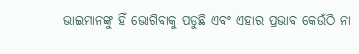ଭାଇମାନଙ୍କୁ ହିଁ ଭୋଗିବାକୁ ପଡୁଛି ଏବଂ ଏହାର ପ୍ରଭାବ କେଉଁଠି ନା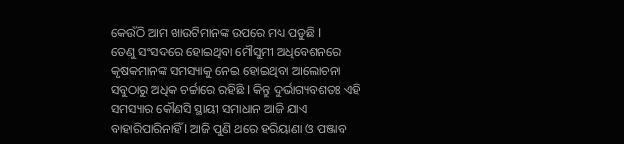କେଉଁଠି ଆମ ଖାଉଟିମାନଙ୍କ ଉପରେ ମଧ୍ୟ ପଡୁଛି l
ତେଣୁ ସଂସଦରେ ହୋଇଥିବା ମୌସୁମୀ ଅଧିବେଶନରେ କୃଷକମାନଙ୍କ ସମସ୍ୟାକୁ ନେଇ ହୋଇଥିବା ଆଲୋଚନା ସବୁଠାରୁ ଅଧିକ ଚର୍ଚ୍ଚାରେ ରହିଛି l କିନ୍ତୁ ଦୁର୍ଭାଗ୍ୟବଶତଃ ଏହି ସମସ୍ୟାର କୌଣସି ସ୍ଥାୟୀ ସମାଧାନ ଆଜି ଯାଏ ବାହାରିପାରିନାହିଁ l ଆଜି ପୁଣି ଥରେ ହରିୟାଣା ଓ ପଞ୍ଜାବ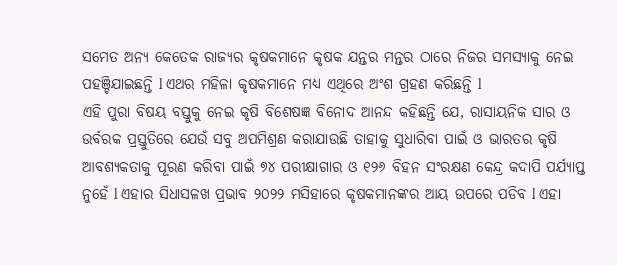ସମେତ ଅନ୍ୟ କେତେକ ରାଜ୍ୟର କୃଷକମାନେ କୃଷକ ଯନ୍ତର ମନ୍ତର ଠାରେ ନିଜର ସମସ୍ୟାକୁ ନେଇ ପହଞ୍ଚିଯାଇଛନ୍ତି l ଏଥର ମହିଳା କୃଷକମାନେ ମଧ୍ୟ ଏଥିରେ ଅଂଶ ଗ୍ରହଣ କରିଛନ୍ତି l
ଏହି ପୁରା ବିଷୟ ବସ୍ତୁକୁ ନେଇ କୃଷି ବିଶେଷଜ୍ଞ ବିନୋଦ ଆନନ୍ଦ କହିଛନ୍ତି ଯେ, ରାସାୟନିକ ସାର ଓ ଉର୍ବରକ ପ୍ରସ୍ତୁତିରେ ଯେଉଁ ସବୁ ଅପମିଶ୍ରଣ କରାଯାଉଛି ତାହାକୁ ସୁଧାରିବା ପାଇଁ ଓ ଭାରତର କୃଷି ଆବଶ୍ୟକତାକୁ ପୂରଣ କରିବା ପାଇଁ ୭୪ ପରୀକ୍ଷାଗାର ଓ ୧୨୬ ବିହନ ସଂରକ୍ଷଣ କେନ୍ଦ୍ର କଦାପି ପର୍ଯ୍ୟାପ୍ତ ନୁହେଁ l ଏହାର ସିଧାସଳଖ ପ୍ରଭାବ ୨୦୨୨ ମସିହାରେ କୃଷକମାନଙ୍କର ଆୟ ଉପରେ ପଡିବ l ଏହା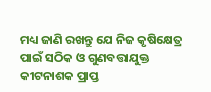ମଧ୍ୟ ଜାଣି ରଖନ୍ତୁ ଯେ ନିଜ କୃଷିକ୍ଷେତ୍ର ପାଇଁ ସଠିକ ଓ ଗୁଣବତ୍ତାଯୁକ୍ତ କୀଟନାଶକ ପ୍ରାପ୍ତ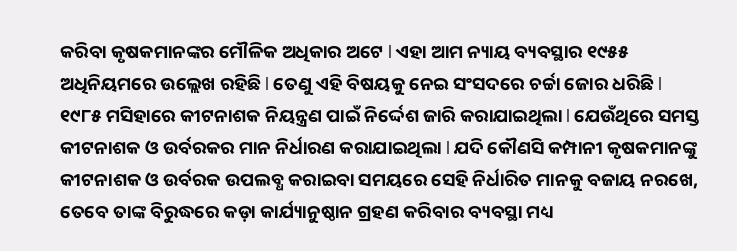କରିବା କୃଷକମାନଙ୍କର ମୌଳିକ ଅଧିକାର ଅଟେ l ଏହା ଆମ ନ୍ୟାୟ ବ୍ୟବସ୍ଥାର ୧୯୫୫ ଅଧିନିୟମରେ ଉଲ୍ଲେଖ ରହିଛି l ତେଣୁ ଏହି ବିଷୟକୁ ନେଇ ସଂସଦରେ ଚର୍ଚ୍ଚା ଜୋର ଧରିଛି l
୧୯୮୫ ମସିହାରେ କୀଟନାଶକ ନିୟନ୍ତ୍ରଣ ପାଇଁ ନିର୍ଦ୍ଦେଶ ଜାରି କରାଯାଇଥିଲା l ଯେଉଁଥିରେ ସମସ୍ତ କୀଟନାଶକ ଓ ଉର୍ବରକର ମାନ ନିର୍ଧାରଣ କରାଯାଇଥିଲା l ଯଦି କୌଣସି କମ୍ପାନୀ କୃଷକମାନଙ୍କୁ କୀଟନାଶକ ଓ ଉର୍ବରକ ଉପଲବ୍ଧ କରାଇବା ସମୟରେ ସେହି ନିର୍ଧାରିତ ମାନକୁ ବଜାୟ ନରଖେ, ତେବେ ତାଙ୍କ ବିରୁଦ୍ଧରେ କଡ଼ା କାର୍ଯ୍ୟାନୁଷ୍ଠାନ ଗ୍ରହଣ କରିବାର ବ୍ୟବସ୍ଥା ମଧ୍ୟ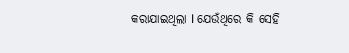କରାଯାଇଥିଲା l ଯେଉଁଥିରେ କି ସେହି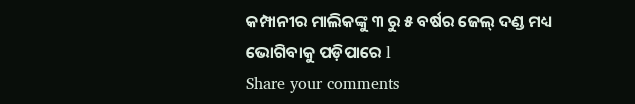କମ୍ପାନୀର ମାଲିକଙ୍କୁ ୩ ରୁ ୫ ବର୍ଷର ଜେଲ୍ ଦଣ୍ଡ ମଧ୍ୟ ଭୋଗିବାକୁ ପଡ଼ିପାରେ l
Share your comments